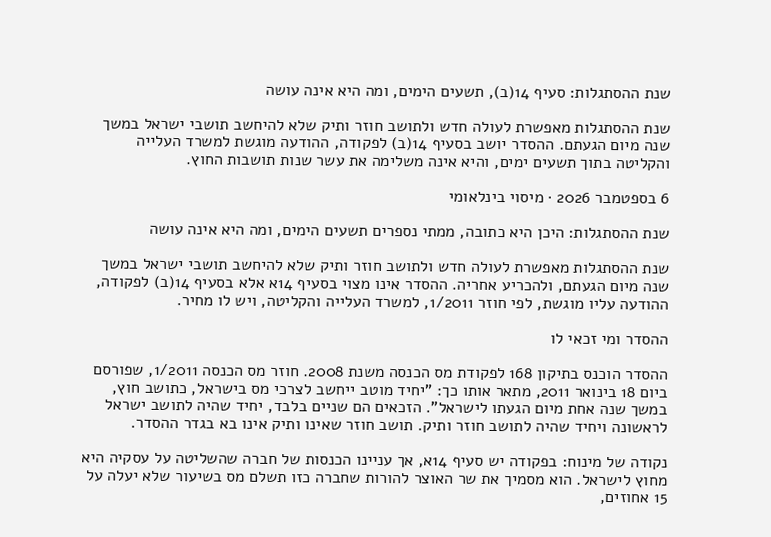שנת ההסתגלות: סעיף 14(ב), תשעים הימים, ומה היא אינה עושה

שנת ההסתגלות מאפשרת לעולה חדש ולתושב חוזר ותיק שלא להיחשב תושבי ישראל במשך שנה מיום הגעתם. ההסדר יושב בסעיף 14(ב) לפקודה, ההודעה מוגשת למשרד העלייה והקליטה בתוך תשעים ימים, והיא אינה משלימה את עשר שנות תושבות החוץ.

6 בספטמבר 2026 · מיסוי בינלאומי

שנת ההסתגלות: היכן היא כתובה, ממתי נספרים תשעים הימים, ומה היא אינה עושה

שנת ההסתגלות מאפשרת לעולה חדש ולתושב חוזר ותיק שלא להיחשב תושבי ישראל במשך שנה מיום הגעתם, ולהכריע אחריה. ההסדר אינו מצוי בסעיף 14א אלא בסעיף 14(ב) לפקודה, ההודעה עליו מוגשת, לפי חוזר 1/2011, למשרד העלייה והקליטה, ויש לו מחיר.

ההסדר ומי זכאי לו

ההסדר הוכנס בתיקון 168 לפקודת מס הכנסה משנת 2008. חוזר מס הכנסה 1/2011, שפורסם ביום 18 בינואר 2011, מתאר אותו כך: "יחיד מוטב ייחשב לצרכי מס בישראל, כתושב חוץ, במשך שנה אחת מיום הגעתו לישראל". הזכאים הם שניים בלבד, יחיד שהיה לתושב ישראל לראשונה ויחיד שהיה לתושב חוזר ותיק. תושב חוזר שאינו ותיק אינו בא בגדר ההסדר.

נקודה של מינוח: בפקודה יש סעיף 14א, אך עניינו הכנסות של חברה שהשליטה על עסקיה היא מחוץ לישראל. הוא מסמיך את שר האוצר להורות שחברה כזו תשלם מס בשיעור שלא יעלה על 15 אחוזים,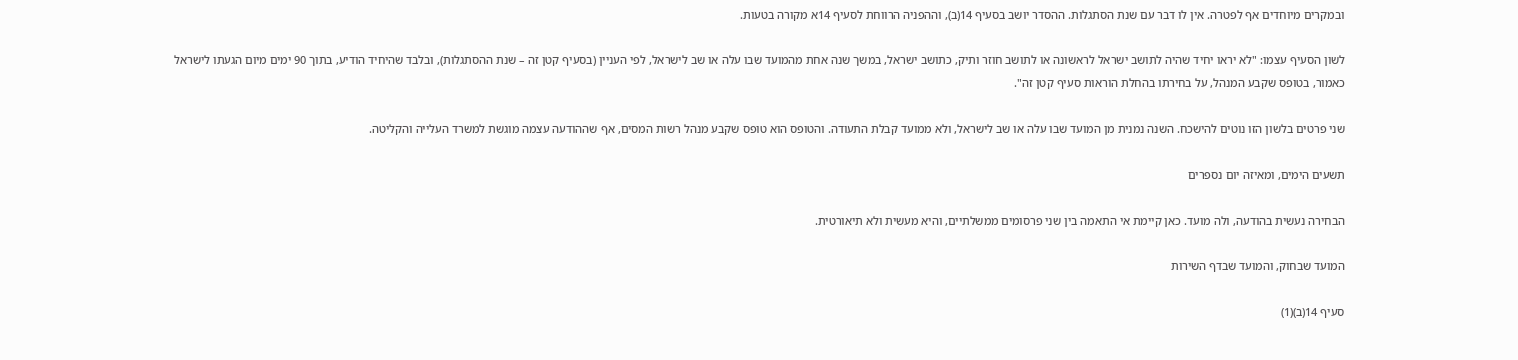ובמקרים מיוחדים אף לפטרה. אין לו דבר עם שנת הסתגלות. ההסדר יושב בסעיף 14(ב), וההפניה הרווחת לסעיף 14א מקורה בטעות.

לשון הסעיף עצמו: "לא יראו יחיד שהיה לתושב ישראל לראשונה או לתושב חוזר ותיק, כתושב ישראל, במשך שנה אחת מהמועד שבו עלה או שב לישראל, לפי העניין (בסעיף קטן זה – שנת ההסתגלות), ובלבד שהיחיד הודיע, בתוך 90 ימים מיום הגעתו לישראל כאמור, בטופס שקבע המנהל, על בחירתו בהחלת הוראות סעיף קטן זה".

שני פרטים בלשון הזו נוטים להישכח. השנה נמנית מן המועד שבו עלה או שב לישראל, ולא ממועד קבלת התעודה. והטופס הוא טופס שקבע מנהל רשות המסים, אף שההודעה עצמה מוגשת למשרד העלייה והקליטה.

תשעים הימים, ומאיזה יום נספרים

הבחירה נעשית בהודעה, ולה מועד. כאן קיימת אי התאמה בין שני פרסומים ממשלתיים, והיא מעשית ולא תיאורטית.

המועד שבחוק, והמועד שבדף השירות

סעיף 14(ב)(1)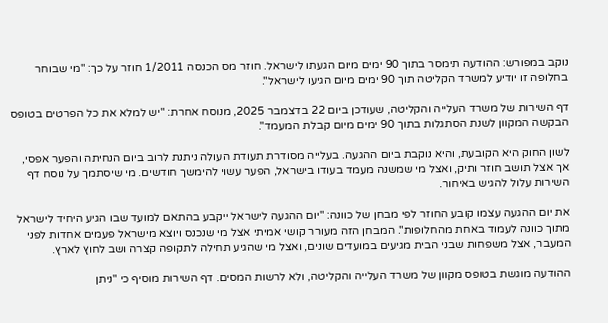נוקב במפורש: ההודעה תימסר בתוך 90 ימים מיום הגעתו לישראל. חוזר מס הכנסה 1/2011 חוזר על כך: "מי שבוחר בחלופה זו יודיע למשרד הקליטה תוך 90 ימים מיום הגיעו לישראל".

דף השירות של משרד העלייה והקליטה, שעודכן ביום 22 בדצמבר 2025, מנוסח אחרת: "יש למלא את כל הפרטים בטופס הבקשה המקוון לשנת הסתגלות בתוך 90 ימים מיום קבלת המעמד".

לשון החוק היא הקובעת, והיא נוקבת ביום ההגעה. בעלייה מסודרת תעודת העולה ניתנת לרוב ביום הנחיתה והפער אפסי, אך אצל תושב חוזר ותיק, ואצל מי שמשנה מעמד בעודו בישראל, הפער עשוי להימשך חודשים. מי שיסתמך על נוסח דף השירות עלול להגיש באיחור.

את יום ההגעה עצמו קובע החוזר לפי מבחן של כוונה: "יום ההגעה לישראל ייקבע בהתאם למועד שבו הגיע היחיד לישראל מתוך כוונה לעמוד באחת מהחלופות". המבחן הזה מעורר קושי אמיתי אצל מי שנכנס ויוצא מישראל פעמים אחדות לפני המעבר, אצל משפחות שבני הבית מגיעים במועדים שונים, ואצל מי שהגיע תחילה לתקופה קצרה ושב לחוץ לארץ.

ההודעה מוגשת בטופס מקוון של משרד העלייה והקליטה, ולא לרשות המסים. דף השירות מוסיף כי "ניתן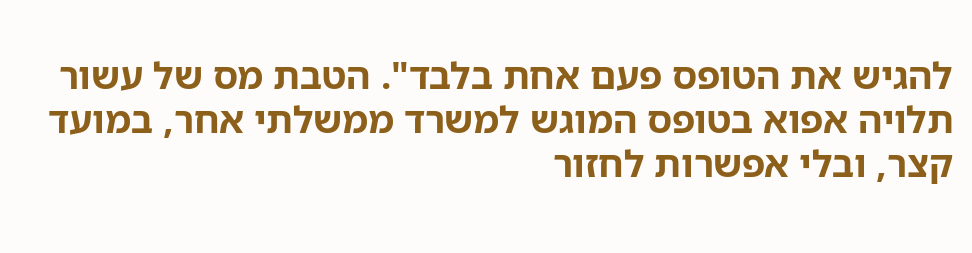להגיש את הטופס פעם אחת בלבד". הטבת מס של עשור תלויה אפוא בטופס המוגש למשרד ממשלתי אחר, במועד קצר, ובלי אפשרות לחזור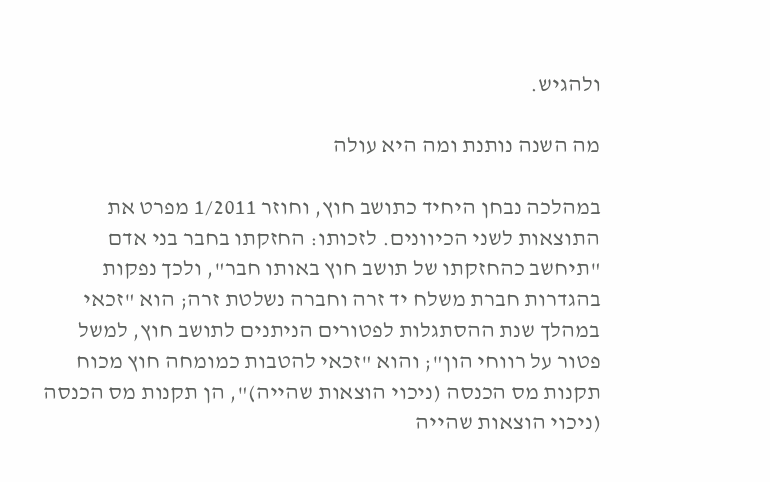ולהגיש.

מה השנה נותנת ומה היא עולה

במהלכה נבחן היחיד כתושב חוץ, וחוזר 1/2011 מפרט את התוצאות לשני הכיוונים. לזכותו: החזקתו בחבר בני אדם "תיחשב כהחזקתו של תושב חוץ באותו חבר", ולכך נפקות בהגדרות חברת משלח יד זרה וחברה נשלטת זרה; הוא "זכאי במהלך שנת ההסתגלות לפטורים הניתנים לתושב חוץ, למשל פטור על רווחי הון"; והוא "זכאי להטבות כמומחה חוץ מכוח תקנות מס הכנסה (ניכוי הוצאות שהייה)", הן תקנות מס הכנסה (ניכוי הוצאות שהייה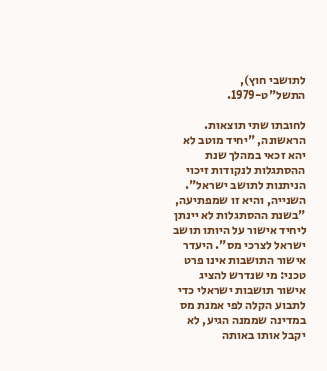לתושבי חוץ), התשל"ט-1979.

לחובתו שתי תוצאות. הראשונה, "יחיד מוטב לא יהא זכאי במהלך שנת ההסתגלות לנקודות זיכוי הניתנות לתושב ישראל". השנייה, והיא זו שמפתיעה, "בשנת ההסתגלות לא יינתן ליחיד אישור על היותו תושב ישראל לצרכי מס". היעדר אישור התושבות אינו פרט טכני: מי שנדרש להציג אישור תושבות ישראלי כדי לתבוע הקלה לפי אמנת מס במדינה שממנה הגיע, לא יקבל אותו באותה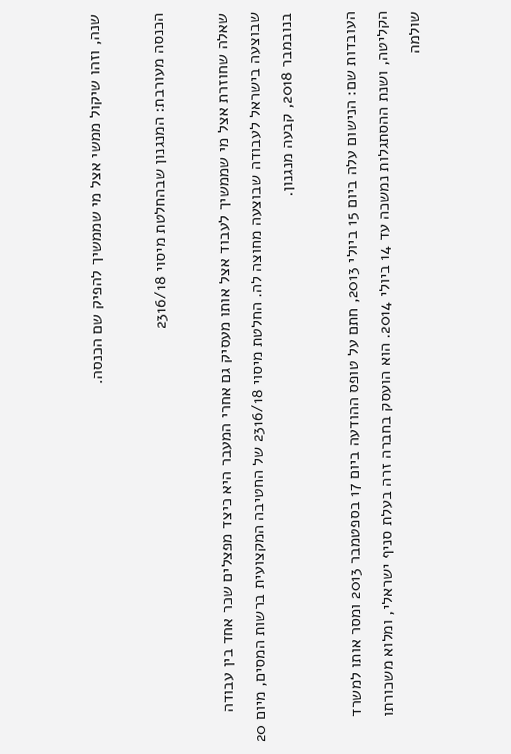שנה, וזהו שיקול ממשי אצל מי שממשיך להפיק שם הכנסה.

הכנסה מעורבת: המנגנון שבהחלטת מיסוי 2316/18

שאלה שחוזרת אצל מי שממשיך לעבוד אצל אותו מעסיק גם אחרי המעבר היא כיצד מפצלים שכר אחד בין עבודה שבוצעה בישראל לעבודה שבוצעה מחוצה לה. החלטת מיסוי 2316/18 של החטיבה המקצועית ברשות המסים, מיום 20 בנובמבר 2018, קבעה מנגנון.

העובדות שם: הנישום עלה ביום 15 ביולי 2013, חתם על טופס ההודעה ביום 17 בספטמבר 2013 ומסר אותו למשרד הקליטה, ושנת ההסתגלות נמשכה עד 14 ביולי 2014. הוא הועסק בחברה זרה בעלת סניף ישראלי, ומלוא משכורתו שולמה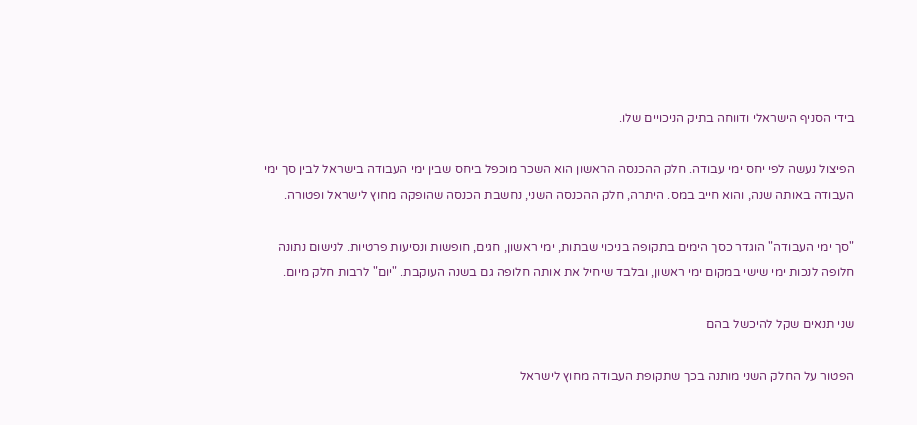בידי הסניף הישראלי ודווחה בתיק הניכויים שלו.

הפיצול נעשה לפי יחס ימי עבודה. חלק ההכנסה הראשון הוא השכר מוכפל ביחס שבין ימי העבודה בישראל לבין סך ימי העבודה באותה שנה, והוא חייב במס. היתרה, חלק ההכנסה השני, נחשבת הכנסה שהופקה מחוץ לישראל ופטורה.

"סך ימי העבודה" הוגדר כסך הימים בתקופה בניכוי שבתות, ימי ראשון, חגים, חופשות ונסיעות פרטיות. לנישום נתונה חלופה לנכות ימי שישי במקום ימי ראשון, ובלבד שיחיל את אותה חלופה גם בשנה העוקבת. "יום" לרבות חלק מיום.

שני תנאים שקל להיכשל בהם

הפטור על החלק השני מותנה בכך שתקופת העבודה מחוץ לישראל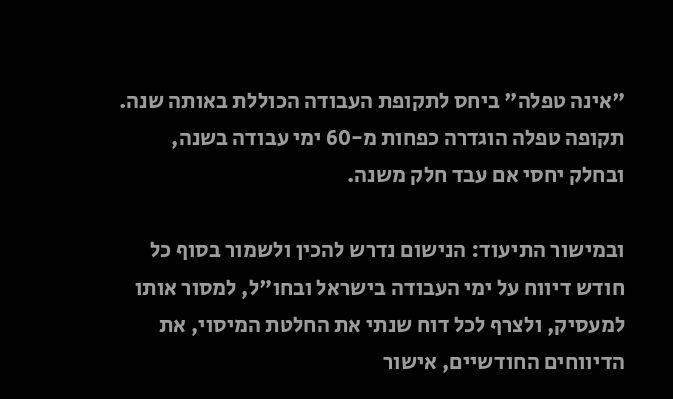"אינה טפלה" ביחס לתקופת העבודה הכוללת באותה שנה. תקופה טפלה הוגדרה כפחות מ-60 ימי עבודה בשנה, ובחלק יחסי אם עבד חלק משנה.

ובמישור התיעוד: הנישום נדרש להכין ולשמור בסוף כל חודש דיווח על ימי העבודה בישראל ובחו"ל, למסור אותו למעסיק, ולצרף לכל דוח שנתי את החלטת המיסוי, את הדיווחים החודשיים, אישור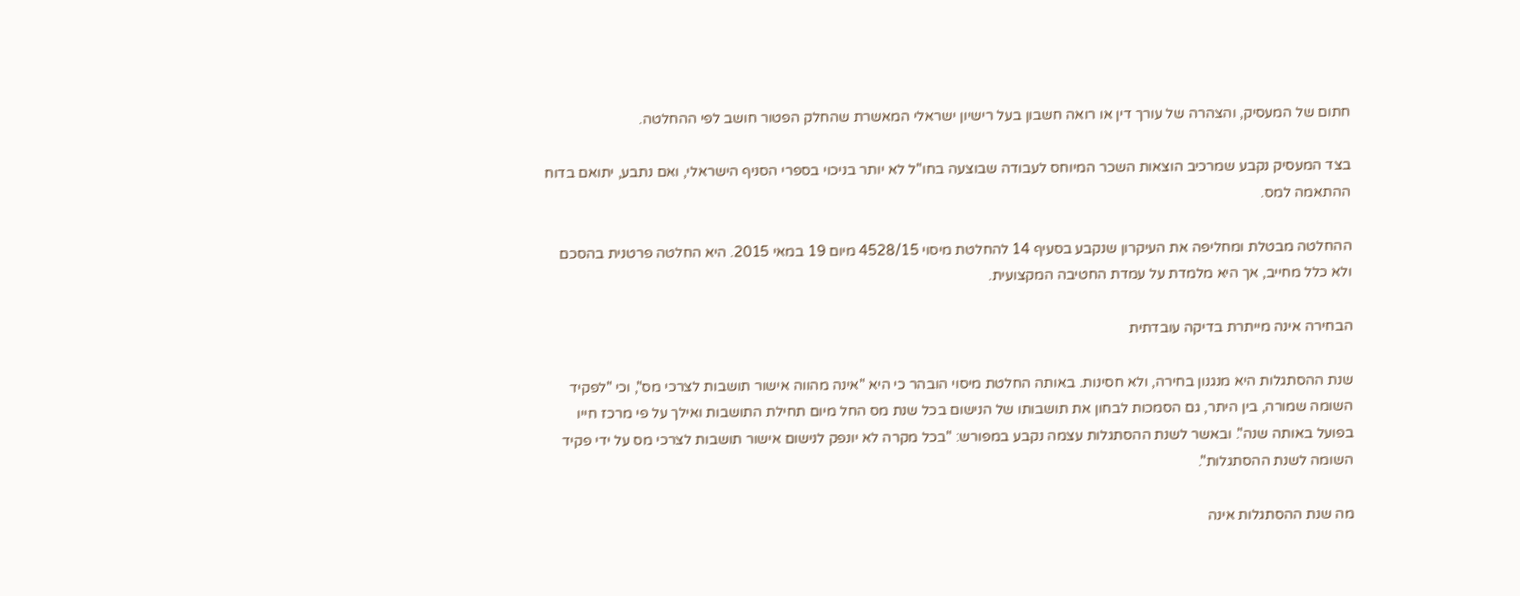חתום של המעסיק, והצהרה של עורך דין או רואה חשבון בעל רישיון ישראלי המאשרת שהחלק הפטור חושב לפי ההחלטה.

בצד המעסיק נקבע שמרכיב הוצאות השכר המיוחס לעבודה שבוצעה בחו"ל לא יותר בניכוי בספרי הסניף הישראלי, ואם נתבע, יתואם בדוח ההתאמה למס.

ההחלטה מבטלת ומחליפה את העיקרון שנקבע בסעיף 14 להחלטת מיסוי 4528/15 מיום 19 במאי 2015. היא החלטה פרטנית בהסכם ולא כלל מחייב, אך היא מלמדת על עמדת החטיבה המקצועית.

הבחירה אינה מייתרת בדיקה עובדתית

שנת ההסתגלות היא מנגנון בחירה, ולא חסינות. באותה החלטת מיסוי הובהר כי היא "אינה מהווה אישור תושבות לצרכי מס", וכי "לפקיד השומה שמורה, בין היתר, גם הסמכות לבחון את תושבותו של הנישום בכל שנת מס החל מיום תחילת התושבות ואילך על פי מרכז חייו בפועל באותה שנה". ובאשר לשנת ההסתגלות עצמה נקבע במפורש: "בכל מקרה לא יונפק לנישום אישור תושבות לצרכי מס על ידי פקיד השומה לשנת ההסתגלות".

מה שנת ההסתגלות אינה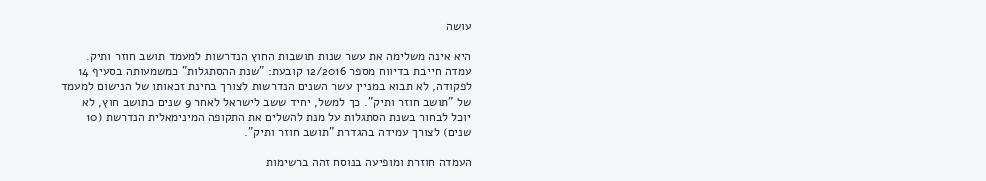עושה

היא אינה משלימה את עשר שנות תושבות החוץ הנדרשות למעמד תושב חוזר ותיק. עמדה חייבת בדיווח מספר 12/2016 קובעת: "שנת ההסתגלות" כמשמעותה בסעיף 14 לפקודה, לא תבוא במניין עשר השנים הנדרשות לצורך בחינת זכאותו של הנישום למעמד של "תושב חוזר ותיק". כך למשל, יחיד ששב לישראל לאחר 9 שנים כתושב חוץ, לא יוכל לבחור בשנת הסתגלות על מנת להשלים את התקופה המינימאלית הנדרשת (10 שנים) לצורך עמידה בהגדרת "תושב חוזר ותיק".

העמדה חוזרת ומופיעה בנוסח זהה ברשימות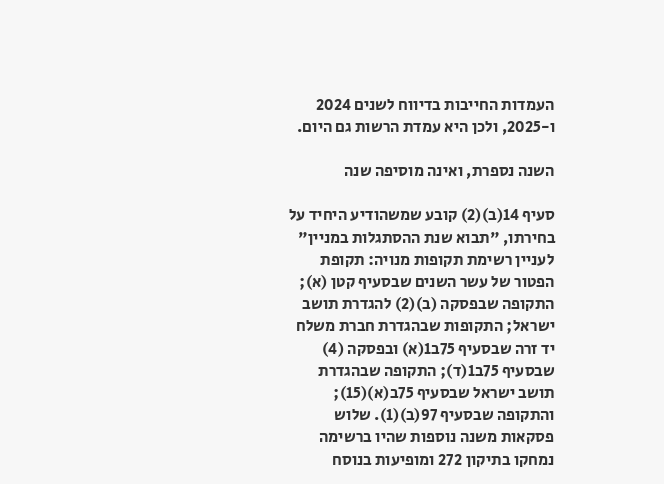העמדות החייבות בדיווח לשנים 2024 ו-2025, ולכן היא עמדת הרשות גם היום.

השנה נספרת, ואינה מוסיפה שנה

סעיף 14(ב)(2) קובע שמשהודיע היחיד על בחירתו, "תבוא שנת ההסתגלות במניין" לעניין רשימת תקופות מנויה: תקופת הפטור של עשר השנים שבסעיף קטן (א); התקופה שבפסקה (ב)(2) להגדרת תושב ישראל; התקופות שבהגדרת חברת משלח יד זרה שבסעיף 75ב1(א) ובפסקה (4) שבסעיף 75ב1(ד); התקופה שבהגדרת תושב ישראל שבסעיף 75ב(א)(15); והתקופה שבסעיף 97(ב)(1). שלוש פסקאות משנה נוספות שהיו ברשימה נמחקו בתיקון 272 ומופיעות בנוסח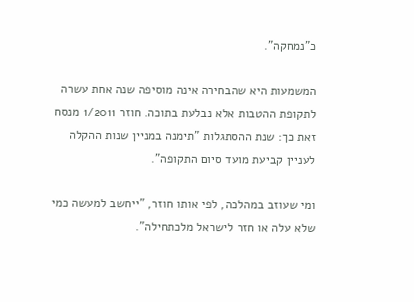כ"נמחקה".

המשמעות היא שהבחירה אינה מוסיפה שנה אחת עשרה לתקופת ההטבות אלא נבלעת בתוכה. חוזר 1/2011 מנסח זאת כך: שנת ההסתגלות "תימנה במניין שנות ההקלה לעניין קביעת מועד סיום התקופה".

ומי שעוזב במהלכה, לפי אותו חוזר, "ייחשב למעשה כמי שלא עלה או חזר לישראל מלכתחילה".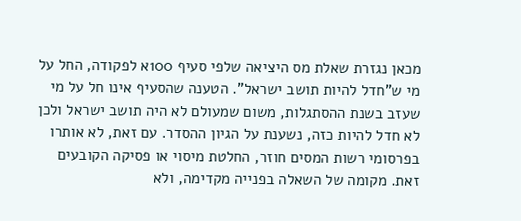מכאן נגזרת שאלת מס היציאה שלפי סעיף 100א לפקודה, החל על מי ש"חדל להיות תושב ישראל". הטענה שהסעיף אינו חל על מי שעזב בשנת ההסתגלות, משום שמעולם לא היה תושב ישראל ולכן לא חדל להיות כזה, נשענת על הגיון ההסדר. עם זאת, לא אותרו בפרסומי רשות המסים חוזר, החלטת מיסוי או פסיקה הקובעים זאת. מקומה של השאלה בפנייה מקדימה, ולא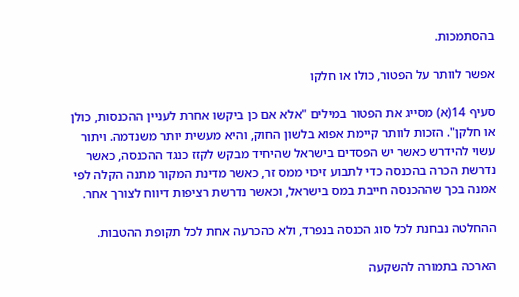בהסתמכות.

אפשר לוותר על הפטור, כולו או חלקו

סעיף 14(א) מסייג את הפטור במילים "אלא אם כן ביקשו אחרת לעניין ההכנסות, כולן או חלקן". הזכות לוותר קיימת אפוא בלשון החוק, והיא מעשית יותר משנדמה. ויתור עשוי להידרש כאשר יש הפסדים בישראל שהיחיד מבקש לקזז כנגד ההכנסה, כאשר נדרשת הכרה בהכנסה כדי לתבוע זיכוי ממס זר, כאשר מדינת המקור מתנה הקלה לפי אמנה בכך שההכנסה חייבת במס בישראל, וכאשר נדרשת רציפות דיווח לצורך אחר.

ההחלטה נבחנת לכל סוג הכנסה בנפרד, ולא כהכרעה אחת לכל תקופת ההטבות.

הארכה בתמורה להשקעה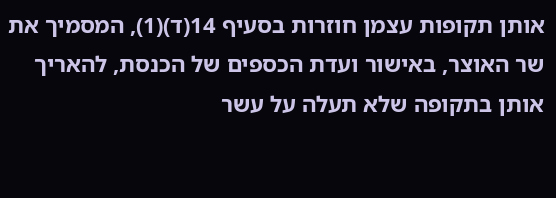אותן תקופות עצמן חוזרות בסעיף 14(ד)(1), המסמיך את שר האוצר, באישור ועדת הכספים של הכנסת, להאריך אותן בתקופה שלא תעלה על עשר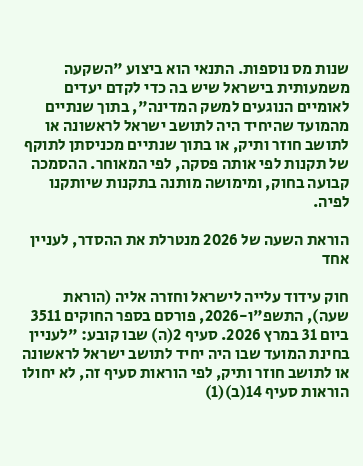שנות מס נוספות. התנאי הוא ביצוע "השקעה משמעותית בישראל שיש בה כדי לקדם יעדים לאומיים הנוגעים למשק המדינה", בתוך שנתיים מהמועד שהיחיד היה לתושב ישראל לראשונה או לתושב חוזר ותיק, או בתוך שנתיים מכניסתן לתוקף של תקנות לפי אותה פסקה, לפי המאוחר. ההסמכה קבועה בחוק, ומימושה מותנה בתקנות שיותקנו לפיה.

הוראת השעה של 2026 מנטרלת את ההסדר, לעניין אחד

חוק עידוד עלייה לישראל וחזרה אליה (הוראת שעה), התשפ"ו-2026, פורסם בספר החוקים 3511 ביום 31 במרץ 2026. סעיף 2(ה) שבו קובע: "לעניין בחינת המועד שבו היה יחיד לתושב ישראל לראשונה או לתושב חוזר ותיק, לפי הוראות סעיף זה, לא יחולו הוראות סעיף 14(ב)(1)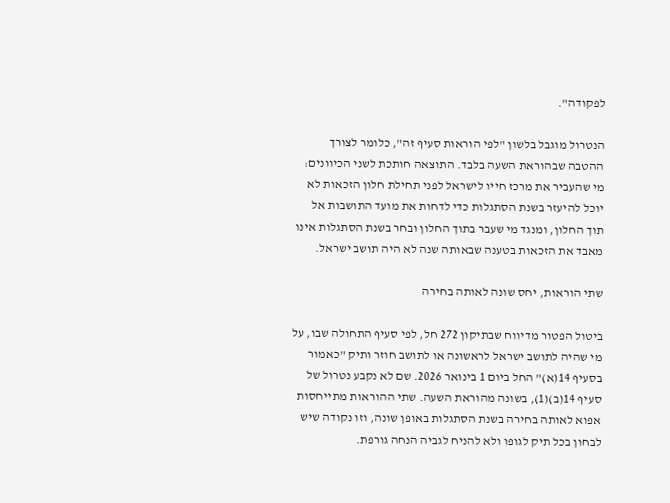לפקודה".

הנטרול מוגבל בלשון "לפי הוראות סעיף זה", כלומר לצורך ההטבה שבהוראת השעה בלבד. התוצאה חותכת לשני הכיוונים: מי שהעביר את מרכז חייו לישראל לפני תחילת חלון הזכאות לא יוכל להיעזר בשנת הסתגלות כדי לדחות את מועד התושבות אל תוך החלון, ומנגד מי שעבר בתוך החלון ובחר בשנת הסתגלות אינו מאבד את הזכאות בטענה שבאותה שנה לא היה תושב ישראל.

שתי הוראות, יחס שונה לאותה בחירה

ביטול הפטור מדיווח שבתיקון 272 חל, לפי סעיף התחולה שבו, על מי שהיה לתושב ישראל לראשונה או לתושב חוזר ותיק "כאמור בסעיף 14(א)" החל ביום 1 בינואר 2026. שם לא נקבע נטרול של סעיף 14(ב)(1), בשונה מהוראת השעה. שתי ההוראות מתייחסות אפוא לאותה בחירה בשנת הסתגלות באופן שונה, וזו נקודה שיש לבחון בכל תיק לגופו ולא להניח לגביה הנחה גורפת.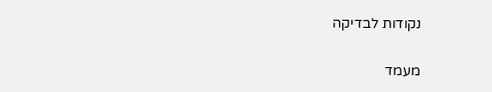נקודות לבדיקה

מעמד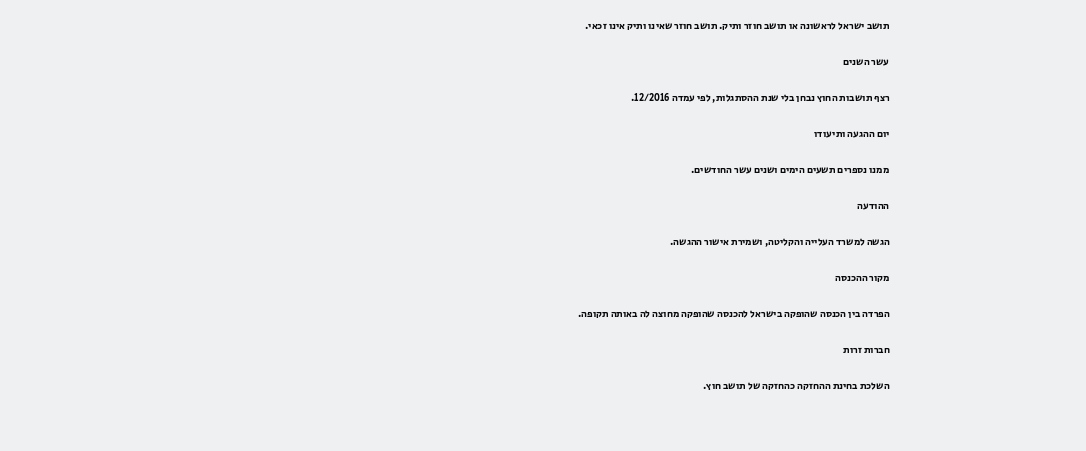תושב ישראל לראשונה או תושב חוזר ותיק. תושב חוזר שאינו ותיק אינו זכאי.

עשר השנים

רצף תושבות החוץ נבחן בלי שנת ההסתגלות, לפי עמדה 12/2016.

יום ההגעה ותיעודו

ממנו נספרים תשעים הימים ושנים עשר החודשים.

ההודעה

הגשה למשרד העלייה והקליטה, ושמירת אישור ההגשה.

מקור ההכנסה

הפרדה בין הכנסה שהופקה בישראל להכנסה שהופקה מחוצה לה באותה תקופה.

חברות זרות

השלכת בחינת ההחזקה כהחזקה של תושב חוץ.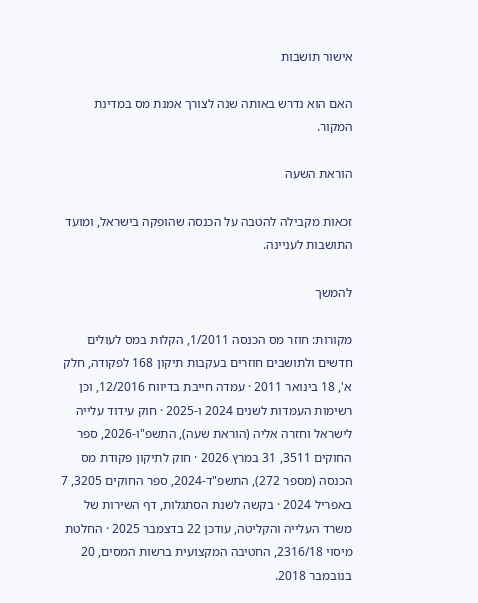אישור תושבות

האם הוא נדרש באותה שנה לצורך אמנת מס במדינת המקור.

הוראת השעה

זכאות מקבילה להטבה על הכנסה שהופקה בישראל, ומועד התושבות לעניינה.

להמשך

מקורות: חוזר מס הכנסה 1/2011, הקלות במס לעולים חדשים ולתושבים חוזרים בעקבות תיקון 168 לפקודה, חלק א', 18 בינואר 2011 · עמדה חייבת בדיווח 12/2016, וכן רשימות העמדות לשנים 2024 ו-2025 · חוק עידוד עלייה לישראל וחזרה אליה (הוראת שעה), התשפ"ו-2026, ספר החוקים 3511, 31 במרץ 2026 · חוק לתיקון פקודת מס הכנסה (מספר 272), התשפ"ד-2024, ספר החוקים 3205, 7 באפריל 2024 · בקשה לשנת הסתגלות, דף השירות של משרד העלייה והקליטה, עודכן 22 בדצמבר 2025 · החלטת מיסוי 2316/18, החטיבה המקצועית ברשות המסים, 20 בנובמבר 2018.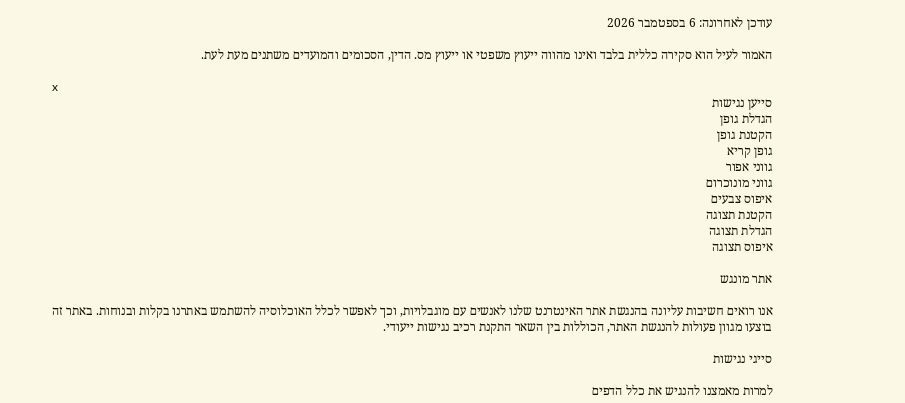עודכן לאחרונה: 6 בספטמבר 2026

האמור לעיל הוא סקירה כללית בלבד ואינו מהווה ייעוץ משפטי או ייעוץ מס. הדין, הסכומים והמועדים משתנים מעת לעת.

x
סייען נגישות
הגדלת גופן
הקטנת גופן
גופן קריא
גווני אפור
גווני מונוכרום
איפוס צבעים
הקטנת תצוגה
הגדלת תצוגה
איפוס תצוגה

אתר מונגש

אנו רואים חשיבות עליונה בהנגשת אתר האינטרנט שלנו לאנשים עם מוגבלויות, וכך לאפשר לכלל האוכלוסיה להשתמש באתרנו בקלות ובנוחות. באתר זה בוצעו מגוון פעולות להנגשת האתר, הכוללות בין השאר התקנת רכיב נגישות ייעודי.

סייגי נגישות

למרות מאמצנו להנגיש את כלל הדפים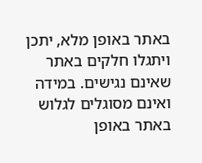באתר באופן מלא, יתכן ויתגלו חלקים באתר שאינם נגישים. במידה ואינם מסוגלים לגלוש באתר באופן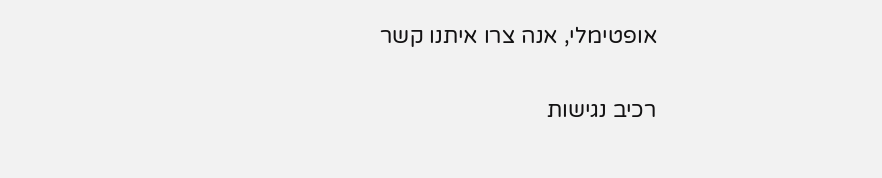אופטימלי, אנה צרו איתנו קשר

רכיב נגישות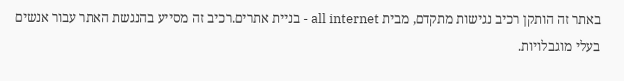באתר זה הותקן רכיב נגישות מתקדם, מבית all internet - בניית אתרים.רכיב זה מסייע בהנגשת האתר עבור אנשים בעלי מוגבלויות.